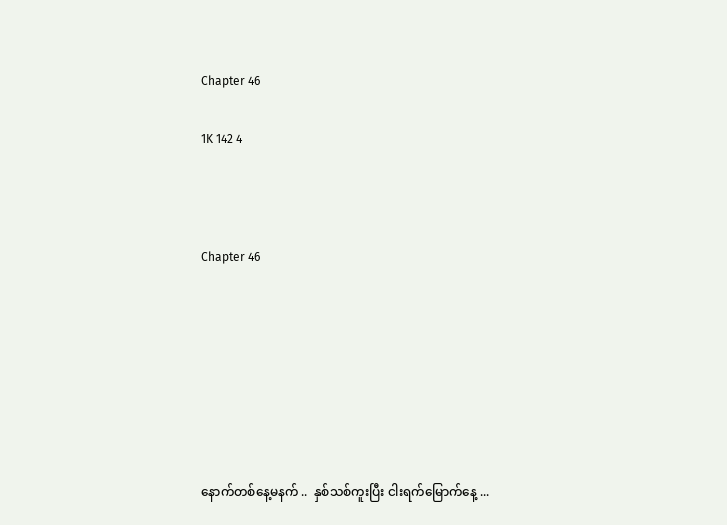Chapter 46

1K 142 4



Chapter 46







နောက်တစ်နေ့မနက် ..  နှစ်သစ်ကူးပြီး ငါးရက်မြောက်နေ့ ...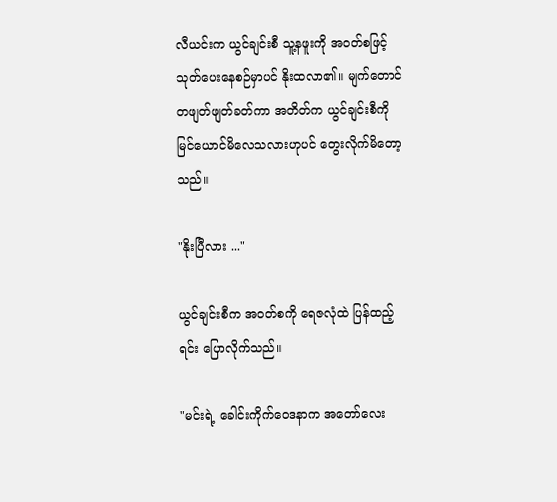လီယင်းက ယွင်ချင်းစီ သူ့နဖူးကို အဝတ်စဖြင့် သုတ်ပေးနေစဉ်မှာပင် နိုးထလာ၏။ မျက်တောင်တဖျတ်ဖျတ်ခတ်ကာ အတိတ်က ယွင်ချင်းစီကို မြင်ယောင်မိလေသလားဟုပင် တွေးလိုက်မိတော့သည်။

"နိုးပြီလား ..."

ယွင်ချင်းစီက အဝတ်စကို ရေဇလုံထဲ ပြန်ထည့်ရင်း ပြောလိုက်သည်။

"မင်းရဲ့ ခေါင်းကိုက်ဝေဒနာက အတော်လေး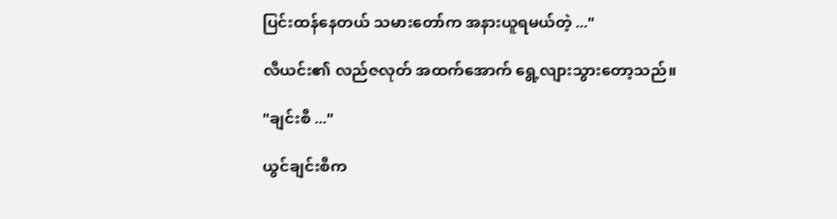ပြင်းထန်နေတယ် သမားတော်က အနားယူရမယ်တဲ့ ..."

လီယင်း၏ လည်ဇလုတ် အထက်အောက် ရွေ့လျားသွားတော့သည်။

"ချင်းစီ ..."

ယွင်ချင်းစီက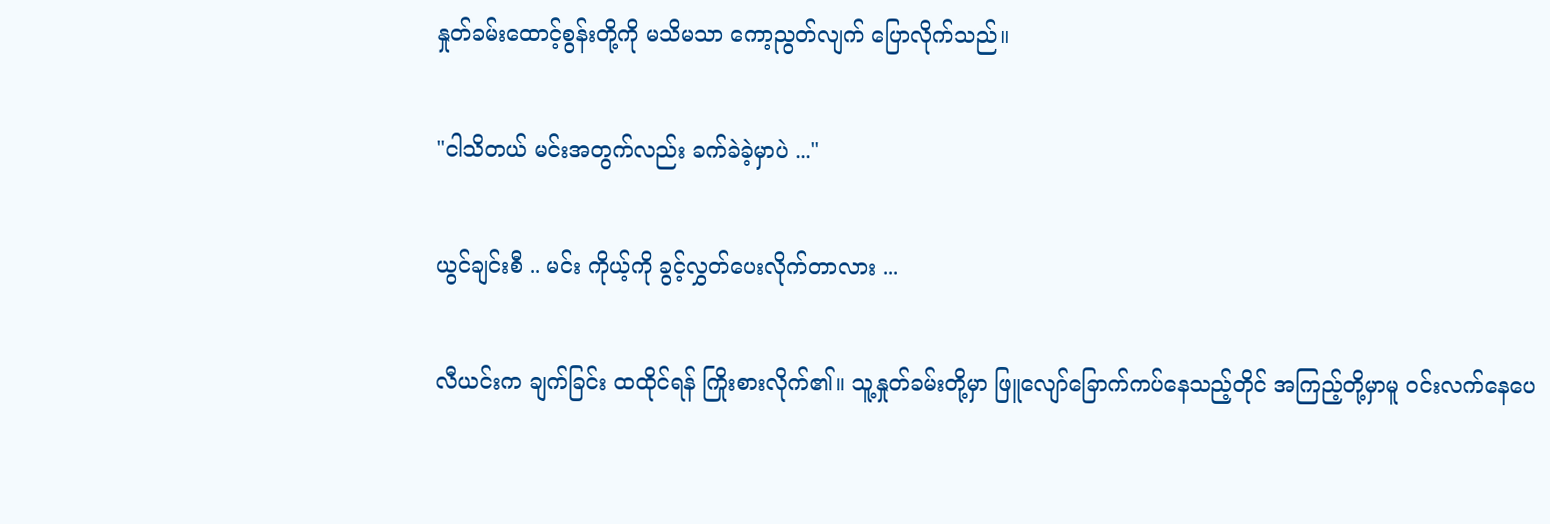နှုတ်ခမ်းထောင့်စွန်းတို့ကို မသိမသာ ကော့ညွတ်လျက် ပြောလိုက်သည်။

"ငါသိတယ် မင်းအတွက်လည်း ခက်ခဲခဲ့မှာပဲ ..."

ယွင်ချင်းစီ .. မင်း ကိုယ့်ကို ခွင့်လွှတ်ပေးလိုက်တာလား ...

လီယင်းက ချက်ခြင်း ထထိုင်ရန် ကြိုးစားလိုက်၏။ သူ့နှုတ်ခမ်းတို့မှာ ဖြူလျော်ခြောက်‌ကပ်နေသည့်တိုင် အကြည့်တို့မှာမူ ဝင်းလက်နေပေ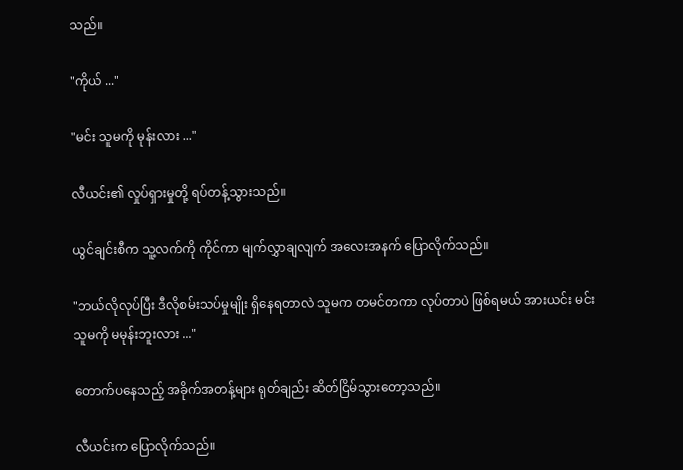သည်။

"ကိုယ် ..."

"မင်း သူမကို မုန်းလား ..."

လီယင်း၏ လှုပ်ရှားမှုတို့ ရပ်တန့်သွားသည်။

ယွင်ချင်းစီက သူ့လက်ကို ကိုင်ကာ မျက်လွှာချလျက် ‌အလေးအနက် ပြောလိုက်သည်။

"ဘယ်လိုလုပ်ပြီး ဒီလိုစမ်းသပ်မှုမျိုး ရှိနေရတာလဲ သူမက တမင်တကာ လုပ်တာပဲ ဖြစ်ရမယ် အားယင်း မင်း သူမကို မမုန်းဘူးလား ..."

တောက်ပနေသည့် အခိုက်အတန့်များ ရုတ်ချည်း ဆိတ်ငြိမ်သွားတော့သည်။

လီယင်းက ပြောလိုက်သည်။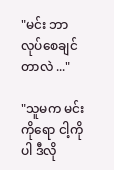"မင်း ဘာလုပ်စေချင်တာလဲ ..."

"သူမက မင်းကိုရော ငါ့ကိုပါ ဒီလို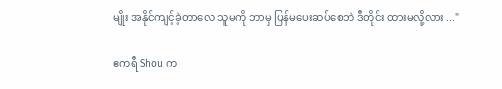မျိုး အနိုင်ကျင့်ခဲ့တာလေ သူမကို ဘာမှ ပြန်မပေးဆပ်စေဘဲ ဒီတိုင်း ထားမလို့လား ..."

ဧကရီ Shou က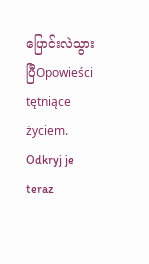ပြောင်းလဲသွားပြီOpowieści tętniące życiem. Odkryj je teraz